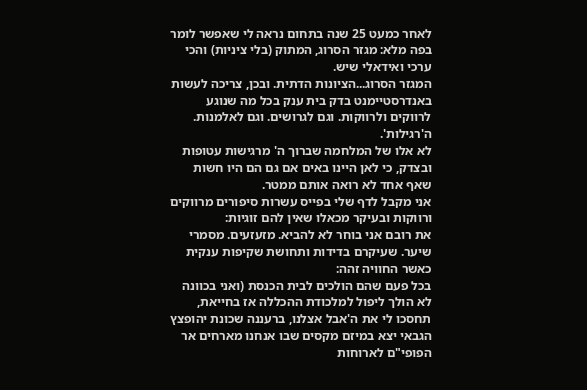לאחר כמעט 25 שנה בתחום נראה לי שאפשר לומר בפה מלא: מגזר הסרוג, המתוק (בלי ציניות) והכי ערכי ואידאלי שיש.
המגזר הסרוג...הציונות הדתית. ובכן, צריכה לעשות באנדרסטיימנט בדק בית ענק בכל מה שנוגע לרווקים ולרווקות. וגם לגרושים. וגם לאלמנות. ה'רגילות'.
לא אלו של המלחמה שברוך ה' מרגישות עטופות ובצדק, כי לאן היינו באים אם גם הם היו חשות שאף אחד לא רואה אותם ממטר.
אני מקבל לדף שלי בפייס עשרות סיפורים מרווקים ורווקות ובעיקר מכאלו שאין להם זוגיות:
את רובם אני בוחר לא להביא. מזעזעים. מסמרי שיער. שעיקרם בדידות ותחושת שקיפות ענקית כאשר החוויה זהה:
בכל פעם שהם הולכים לבית הכנסת (ואני בכוונה לא הולך ליפול למלכודת ההכללה אז בחייאת, תחסכו לי את ה'אבל אצלנו, ברעננה שכונת יהופצץ הגבאי יצא במיזם מקסים שבו אנחנו מארחים אר הפופי"ם לארוחות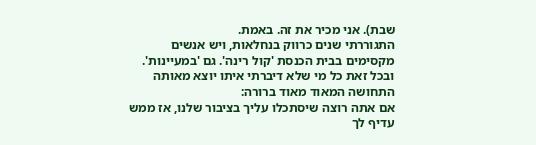שבת). אני מכיר את זה. באמת.
התגוררתי שנים כרווק בנחלאות, ויש אנשים מקסימים בבית הכנסת 'קול רינה'. גם 'במעיינות'. ובכל זאת כל מי שלא דיברתי איתו יוצא מאותה התחושה המאוד מאוד ברורה:
אם אתה רוצה שיסתכלו עליך בציבור שלנו, אז ממש עדיף לך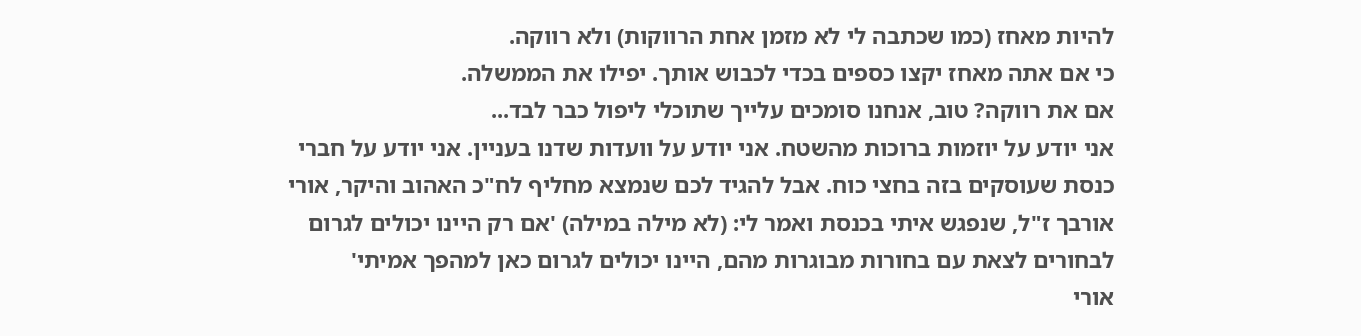להיות מאחז (כמו שכתבה לי לא מזמן אחת הרווקות) ולא רווקה.
כי אם אתה מאחז יקצו כספים בכדי לכבוש אותך. יפילו את הממשלה.
אם את רווקה? טוב, אנחנו סומכים עלייך שתוכלי ליפול כבר לבד...
אני יודע על יוזמות ברוכות מהשטח. אני יודע על וועדות שדנו בעניין. אני יודע על חברי כנסת שעוסקים בזה בחצי כוח. אבל להגיד לכם שנמצא מחליף לח"כ האהוב והיקר, אורי אורבך ז"ל, שנפגש איתי בכנסת ואמר לי: (לא מילה במילה) 'אם רק היינו יכולים לגרום לבחורים לצאת עם בחורות מבוגרות מהם, היינו יכולים לגרום כאן למהפך אמיתי'
אורי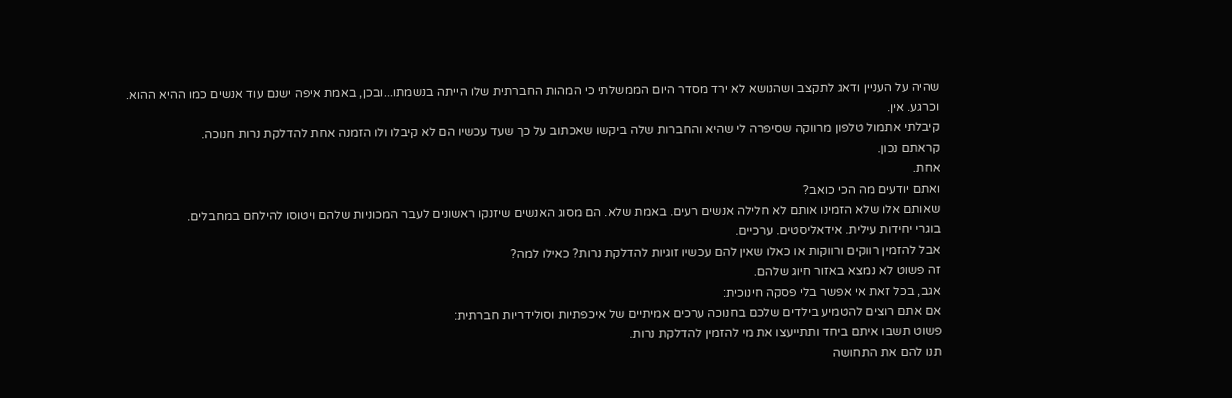שהיה על העניין ודאג לתקצב ושהנושא לא ירד מסדר היום הממשלתי כי המהות החברתית שלו הייתה בנשמתו...ובכן, באמת איפה ישנם עוד אנשים כמו ההיא ההוא.
וכרגע. אין.
קיבלתי אתמול טלפון מרווקה שסיפרה לי שהיא והחברות שלה ביקשו שאכתוב על כך שעד עכשיו הם לא קיבלו ולו הזמנה אחת להדלקת נרות חנוכה.
קראתם נכון.
אחת.
ואתם יודעים מה הכי כואב?
שאותם אלו שלא הזמינו אותם לא חלילה אנשים רעים. באמת שלא. הם מסוג האנשים שיזנקו ראשונים לעבר המכוניות שלהם ויטוסו להילחם במחבלים.
בוגרי יחידות עילית. אידאליסטים. ערכיים.
אבל להזמין רווקים ורווקות או כאלו שאין להם עכשיו זוגיות להדלקת נרות? כאילו למה?
זה פשוט לא נמצא באזור חיוג שלהם.
אגב, בכל זאת אי אפשר בלי פסקה חינוכית:
אם אתם רוצים להטמיע בילדים שלכם בחנוכה ערכים אמיתיים של איכפתיות וסולידריות חברתית:
פשוט תשבו איתם ביחד ותתייעצו את מי להזמין להדלקת נרות.
תנו להם את התחושה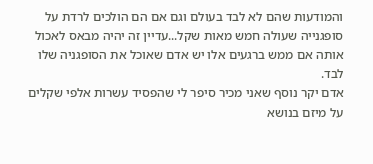והמודעות שהם לא לבד בעולם וגם אם הם הולכים לרדת על סופגנייה שעולה חמש מאות שקל...עדיין זה יהיה מבאס לאכול אותה אם ממש ברגעים אלו יש אדם שאוכל את הסופגניה שלו לבד.
אדם יקר נוסף שאני מכיר סיפר לי שהפסיד עשרות אלפי שקלים על מיזם בנושא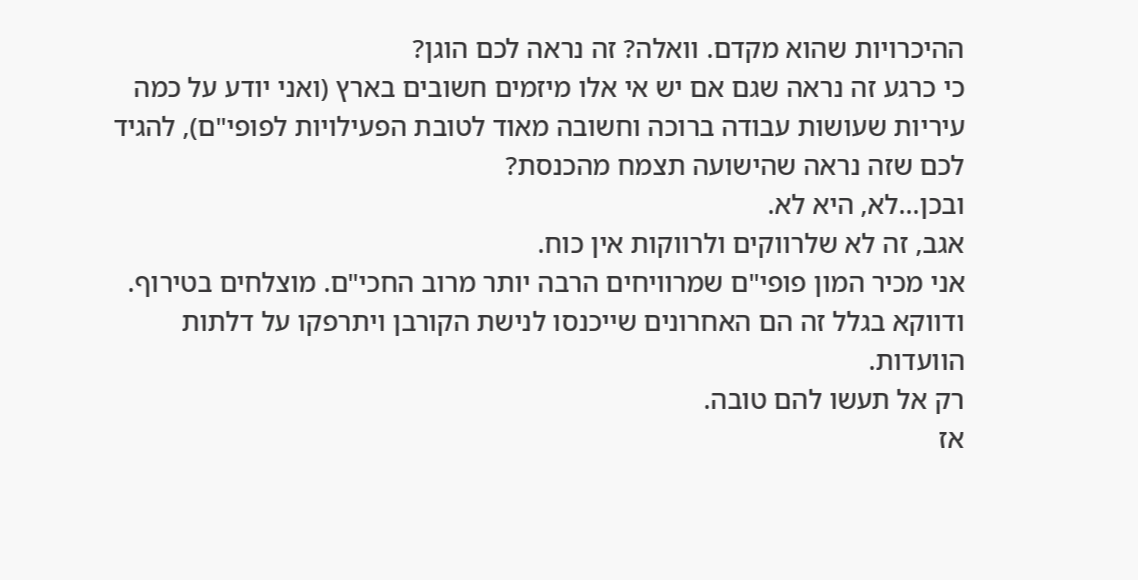ההיכרויות שהוא מקדם. וואלה? זה נראה לכם הוגן?
כי כרגע זה נראה שגם אם יש אי אלו מיזמים חשובים בארץ (ואני יודע על כמה עיריות שעושות עבודה ברוכה וחשובה מאוד לטובת הפעילויות לפופי"ם), להגיד לכם שזה נראה שהישועה תצמח מהכנסת?
ובכן...לא, היא לא.
אגב, זה לא שלרווקים ולרווקות אין כוח.
אני מכיר המון פופי"ם שמרוויחים הרבה יותר מרוב החכי"ם. מוצלחים בטירוף.
ודווקא בגלל זה הם האחרונים שייכנסו לנישת הקורבן ויתרפקו על דלתות הוועדות.
רק אל תעשו להם טובה.
אז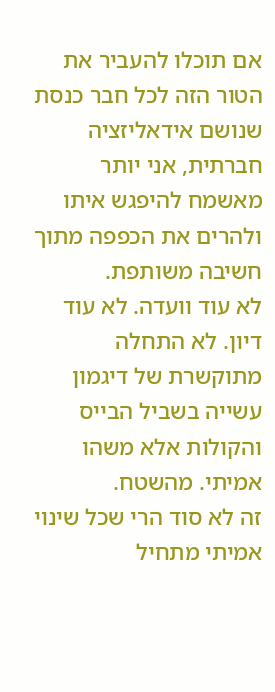אם תוכלו להעביר את הטור הזה לכל חבר כנסת שנושם אידאליזציה חברתית, אני יותר מאשמח להיפגש איתו ולהרים את הכפפה מתוך חשיבה משותפת.
לא עוד וועדה. לא עוד דיון. לא התחלה מתוקשרת של דיגמון עשייה בשביל הבייס והקולות אלא משהו אמיתי. מהשטח.
זה לא סוד הרי שכל שינוי אמיתי מתחיל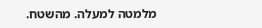מלמטה למעלה. מהשטח.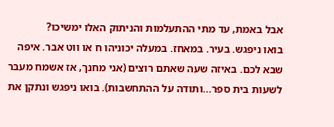אבל באמת, עד מתי ההתעלמות והניתוק האלו ימשיכו?
בואו ניפגש. בעיר. במאחז. במעלה יכוניהו ח או ווט אבר. איפה שבא לכם. באיזה שעה שאתם רוצים (אני מחנך, אז אשמח מעבר לשעות בית ספר...ותודה על ההתחשבות). בואו ניפגש ונתקן את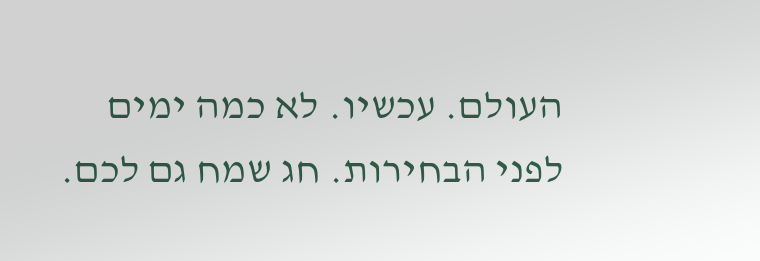העולם. עכשיו. לא כמה ימים לפני הבחירות. חג שמח גם לכם.